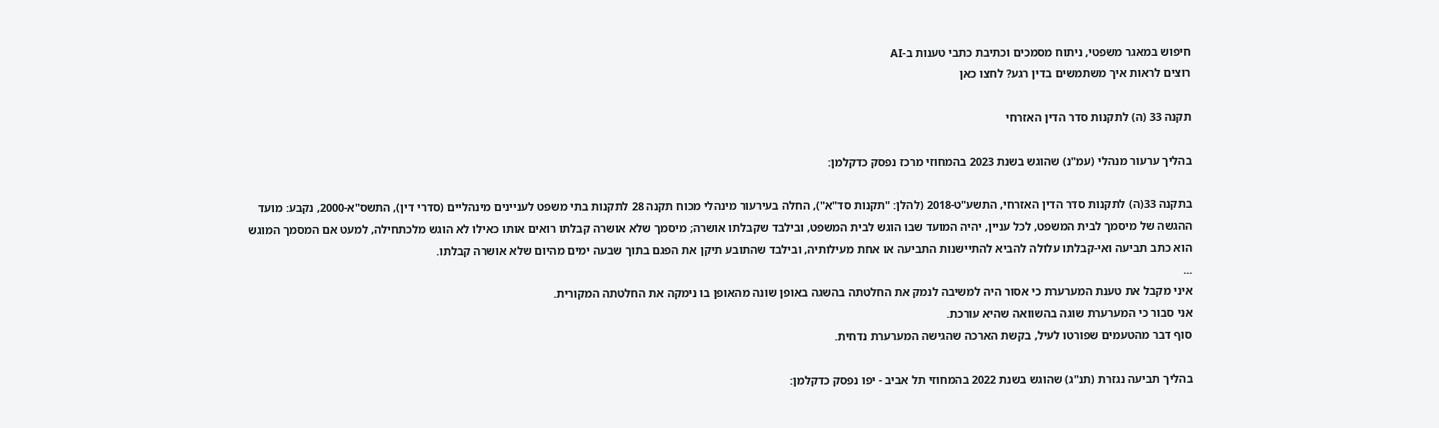חיפוש במאגר משפטי, ניתוח מסמכים וכתיבת כתבי טענות ב-AI
רוצים לראות איך משתמשים בדין רגע? לחצו כאן

תקנה 33 (ה) לתקנות סדר הדין האזרחי

בהליך ערעור מנהלי (עמ"נ) שהוגש בשנת 2023 בהמחוזי מרכז נפסק כדקלמן:

בתקנה 33(ה) לתקנות סדר הדין האזרחי, התשע"ט-2018 (להלן: "תקנות סד"א"), החלה בעירעור מינהלי מכוח תקנה 28 לתקנות בתי משפט לעניינים מינהליים (סדרי דין), התשס"א-2000, נקבע: מועד ההגשה של מיסמך לבית המשפט, לכל עניין, יהיה המועד שבו הוגש לבית המשפט, ובילבד שקבלתו אושרה; מיסמך שלא אושרה קבלתו רואים אותו כאילו לא הוגש מלכתחילה, למעט אם המסמך המוגש הוא כתב תביעה ואי-קבלתו עלולה להביא להתיישנות התביעה או אחת מעילותיה, ובילבד שהתובע תיקן את הפגם בתוך שבעה ימים מהיום שלא אושרה קבלתו.
...
איני מקבל את טענת המערערת כי אסור היה למשיבה לנמק את החלטתה בהשגה באופן שונה מהאופן בו נימקה את החלטתה המקורית.
אני סבור כי המערערת שוגה בהשוואה שהיא עורכת.
סוף דבר מהטעמים שפורטו לעיל, בקשת הארכה שהגישה המערערת נדחית.

בהליך תביעה נגזרת (תנ"ג) שהוגש בשנת 2022 בהמחוזי תל אביב - יפו נפסק כדקלמן: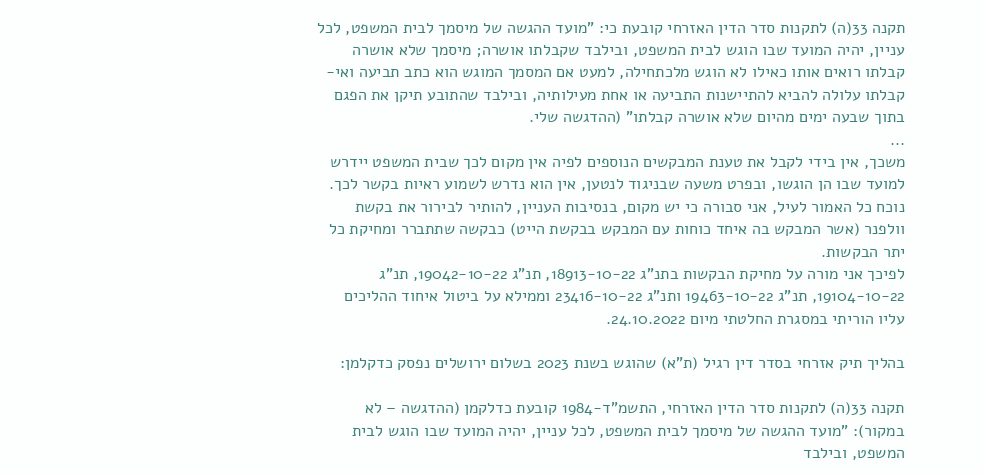תקנה 33(ה) לתקנות סדר הדין האזרחי קובעת כי: "מועד ההגשה של מיסמך לבית המשפט, לכל עניין, יהיה המועד שבו הוגש לבית המשפט, ובילבד שקבלתו אושרה; מיסמך שלא אושרה קבלתו רואים אותו כאילו לא הוגש מלכתחילה, למעט אם המסמך המוגש הוא כתב תביעה ואי-קבלתו עלולה להביא להתיישנות התביעה או אחת מעילותיה, ובילבד שהתובע תיקן את הפגם בתוך שבעה ימים מהיום שלא אושרה קבלתו" (ההדגשה שלי.
...
משכך, אין בידי לקבל את טענת המבקשים הנוספים לפיה אין מקום לכך שבית המשפט יידרש למועד שבו הן הוגשו, ובפרט משעה שבניגוד לנטען, אין הוא נדרש לשמוע ראיות בקשר לכך.
נוכח כל האמור לעיל, אני סבורה כי יש מקום, בנסיבות העניין, להותיר לבירור את בקשת וולפנר (אשר המבקש בה איחד כוחות עם המבקש בבקשת הייט) כבקשה שתתברר ומחיקת כל יתר הבקשות.
לפיכך אני מורה על מחיקת הבקשות בתנ"ג 18913-10-22, תנ"ג 19042-10-22, תנ"ג 19104-10-22, תנ"ג 19463-10-22 ותנ"ג 23416-10-22 וממילא על ביטול איחוד ההליכים עליו הוריתי במסגרת החלטתי מיום 24.10.2022.

בהליך תיק אזרחי בסדר דין רגיל (ת"א) שהוגש בשנת 2023 בשלום ירושלים נפסק כדקלמן:

תקנה 33(ה) לתקנות סדר הדין האזרחי, התשמ"ד-1984 קובעת כדלקמן (ההדגשה – לא במקור): "מועד ההגשה של מיסמך לבית המשפט, לכל עניין, יהיה המועד שבו הוגש לבית המשפט, ובילבד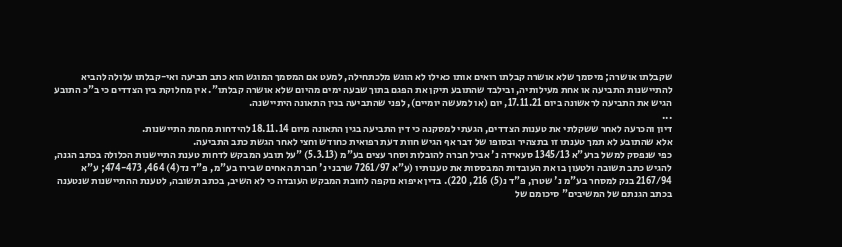שקבלתו אושרה; מיסמך שלא אושרה קבלתו רואים אותו כאילו לא הוגש מלכתחילה, למעט אם המסמך המוגש הוא כתב תביעה ואי-קבלתו עלולה להביא להתיישנות התביעה או אחת מעילותיה, ובילבד שהתובע תיקן את הפגם בתוך שבעה ימים מהיום שלא אושרה קבלתו". אין מחלוקת בין הצדדים כי ב"כ התובע הגיש את התביעה לראשונה ביום 17.11.21, יום (או למעשה יומיים), לפני שהתביעה בגין התאונה היתיישנה.
...
דיון והכרעה לאחר ששקלתי את טענות הצדדים, הגעתי למסקנה כי דין התביעה בגין התאונה מיום 18.11.14 להידחות מחמת התיישנות.
אלא שהתובע לא תמך טענתו זו בתצהיר ובסופו של דבר אף הגיש חוות דעת רפואית כחודש וחצי לאחר הגשת כתב התביעה.
כפי שנפסק למשל ברע"א 1345/13 סעאידה נ' אביל חברה להובלות וסחר עצים בע"מ (5.3.13) "על תובע המבקש לדחות טענת התיישנות הכלולה בכתב הגנה, להגיש כתב תשובה ולטעון בו את העובדות המבססות את טענותיו (ע"א 7261/97 שרבני נ' חברת האחים שבירו בע"מ, פ"ד נד(4) 464, 474-473; ע"א 2167/94 בנק למסחר בע"מ נ' שטרן, פ"ד נ(5) 216, 220). בדין איפוא נזקפה לחובת המבקש העובדה כי לא השיב, בכתב תשובה, לטענת ההתיישנות שנטענה בכתב הגנתם של המשיבים" סיכומם של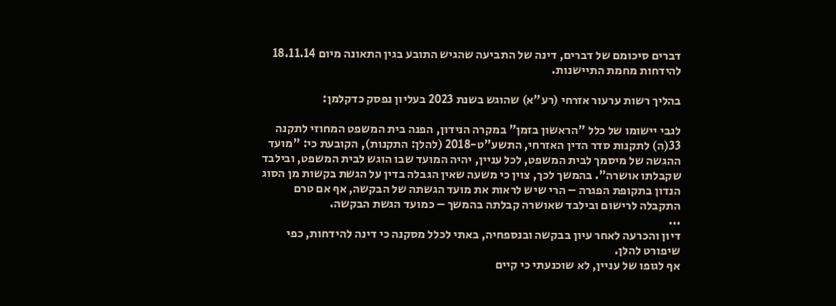דברים סיכומם של דברים, דינה של התביעה שהגיש התובע בגין התאונה מיום 18.11.14 להידחות מחמת התיישנות.

בהליך רשות ערעור אזרחי (רע"א) שהוגש בשנת 2023 בעליון נפסק כדקלמן:

לגבי יישומו של כלל "הראשון בזמן" במקרה הנידון, הפנה בית המשפט המחוזי לתקנה 33(ה) לתקנות סדר הדין האזרחי, התשע"ט-2018 (להלן: התקנות), הקובעת כי: "מועד ההגשה של מיסמך לבית המשפט, לכל עניין, יהיה המועד שבו הוגש לבית המשפט, ובילבד שקבלתו אושרה". בהמשך לכך, צוין כי משעה שאין הגבלה בדין על הגשת בקשות מן הסוג הנדון בתקופת הפגרה – הרי שיש לראות את מועד הגשתה של הבקשה, אף אם טרם התקבלה לרישום ובילבד שאושרה קבלתה בהמשך – כמועד הגשת הבקשה.
...
דיון והכרעה לאחר עיון בבקשה ובנספחיה, באתי לכלל מסקנה כי דינה להידחות, כפי שיפורט להלן.
אף לגופו של עניין, לא שוכנעתי כי קיים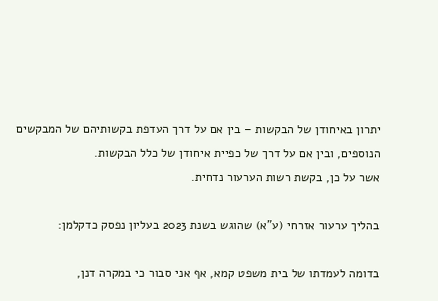יתרון באיחודן של הבקשות – בין אם על דרך העדפת בקשותיהם של המבקשים הנוספים, ובין אם על דרך של כפיית איחודן של כלל הבקשות.
אשר על כן, בקשת רשות הערעור נדחית.

בהליך ערעור אזרחי (ע"א) שהוגש בשנת 2023 בעליון נפסק כדקלמן:

בדומה לעמדתו של בית משפט קמא, אף אני סבור כי במקרה דנן,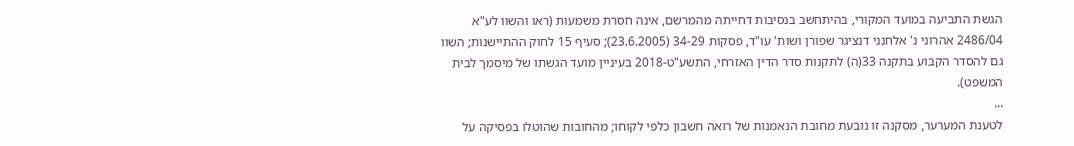הגשת התביעה במועד המקורי, בהיתחשב בנסיבות דחייתה מהמרשם, אינה חסרת משמעות (ראו והשוו לע"א 2486/04 אהרוני נ' אלחנני דנציגר שפורן ושות' עו"ד, פסקות 34-29 (23.6.2005); סעיף 15 לחוק ההתיישנות; השוו גם להסדר הקבוע בתקנה 33(ה) לתקנות סדר הדין האזרחי, התשע"ט-2018 בעיניין מועד הגשתו של מיסמך לבית המשפט).
...
לטענת המערער, מסקנה זו נובעת מחובת הנאמנות של רואה חשבון כלפי לקוחו; מהחובות שהוטלו בפסיקה על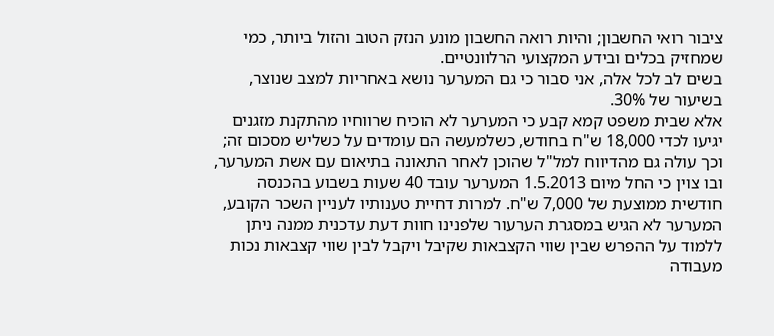ציבור רואי החשבון; והיות רואה החשבון מונע הנזק הטוב והזול ביותר, כמי שמחזיק בכלים ובידע המקצועי הרלוונטיים.
בשים לב לכל אלה, אני סבור כי גם המערער נושא באחריות למצב שנוצר, בשיעור של 30%.
אלא שבית משפט קמא קבע כי המערער לא הוכיח שרווחיו מהתקנת מזגנים יגיעו לכדי 18,000 ש"ח בחודש, כשלמעשה הם עומדים על כשליש מסכום זה; וכך עולה גם מהדיווח למל"ל שהוכן לאחר התאונה בתיאום עם אשת המערער, ובו צוין כי החל מיום 1.5.2013 המערער עובד 40 שעות בשבוע בהכנסה חודשית ממוצעת של 7,000 ש"ח. למרות דחיית טענותיו לעניין השכר הקובע, המערער לא הגיש במסגרת הערעור שלפנינו חוות דעת עדכנית ממנה ניתן ללמוד על ההפרש שבין שווי הקצבאות שקיבל ויקבל לבין שווי קצבאות נכות מעבודה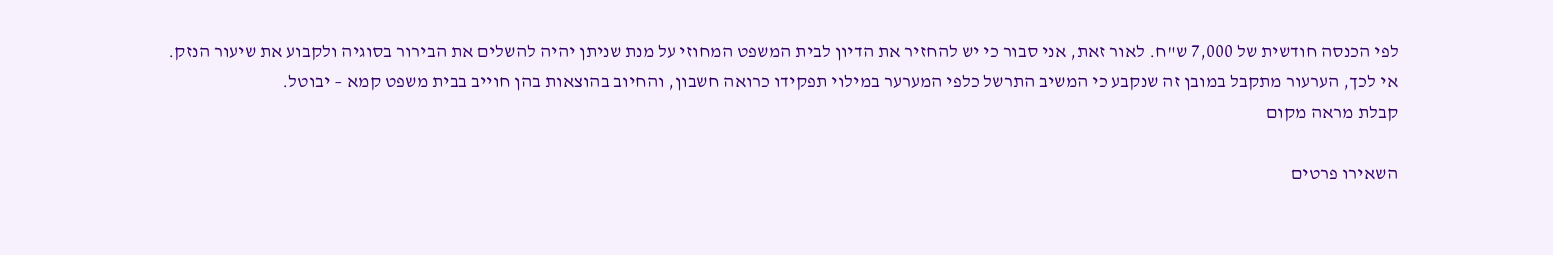לפי הכנסה חודשית של 7,000 ש"ח. לאור זאת, אני סבור כי יש להחזיר את הדיון לבית המשפט המחוזי על מנת שניתן יהיה להשלים את הבירור בסוגיה ולקבוע את שיעור הנזק.
אי לכך, הערעור מתקבל במובן זה שנקבע כי המשיב התרשל כלפי המערער במילוי תפקידו כרואה חשבון, והחיוב בהוצאות בהן חוייב בבית משפט קמא – יבוטל.
קבלת מראה מקום

השאירו פרטים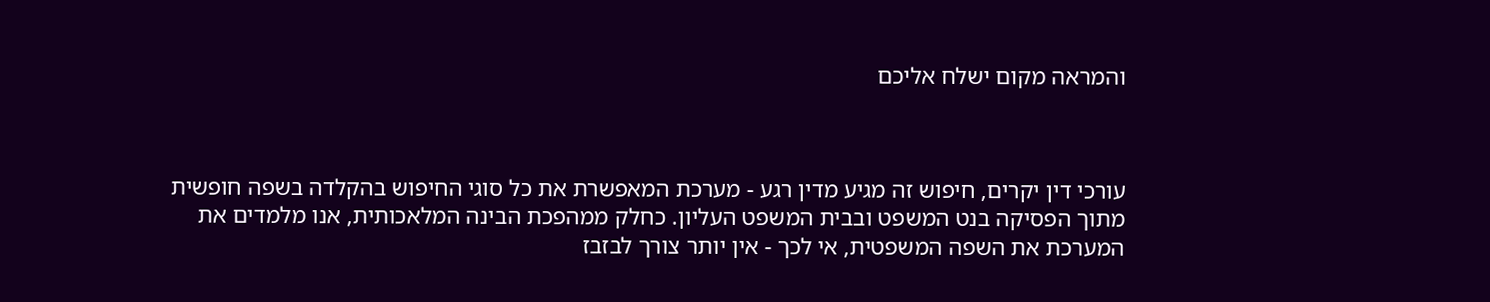והמראה מקום ישלח אליכם



עורכי דין יקרים, חיפוש זה מגיע מדין רגע - מערכת המאפשרת את כל סוגי החיפוש בהקלדה בשפה חופשית מתוך הפסיקה בנט המשפט ובבית המשפט העליון. כחלק ממהפכת הבינה המלאכותית, אנו מלמדים את המערכת את השפה המשפטית, אי לכך - אין יותר צורך לבזבז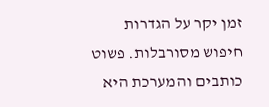זמן יקר על הגדרות חיפוש מסורבלות. פשוט כותבים והמערכת היא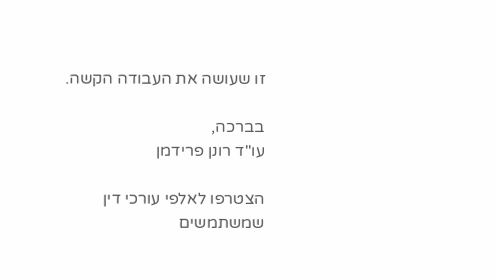זו שעושה את העבודה הקשה.

בברכה,
עו"ד רונן פרידמן

הצטרפו לאלפי עורכי דין שמשתמשים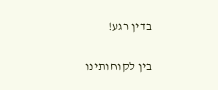בדין רגע!

בין לקוחותינו